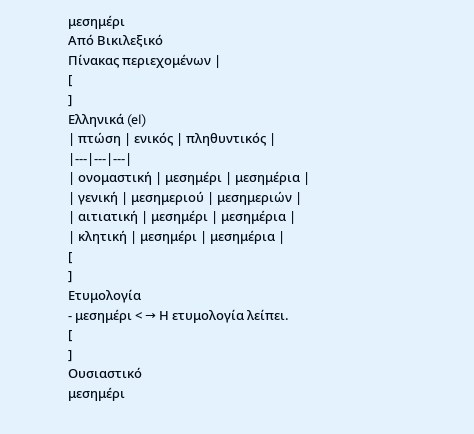μεσημέρι
Από Βικιλεξικό
Πίνακας περιεχομένων |
[
]
Ελληνικά (el)
| πτώση | ενικός | πληθυντικός |
|---|---|---|
| ονομαστική | μεσημέρι | μεσημέρια |
| γενική | μεσημεριού | μεσημεριών |
| αιτιατική | μεσημέρι | μεσημέρια |
| κλητική | μεσημέρι | μεσημέρια |
[
]
Ετυμολογία
- μεσημέρι < → Η ετυμολογία λείπει.
[
]
Ουσιαστικό
μεσημέρι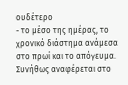ουδέτερο
- το μέσο της ημέρας, το χρονικό διάστημα ανάμεσα στο πρωί και το απόγευμα. Συνήθως αναφέρεται στο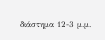διάστημα 12-3 μ.μ.